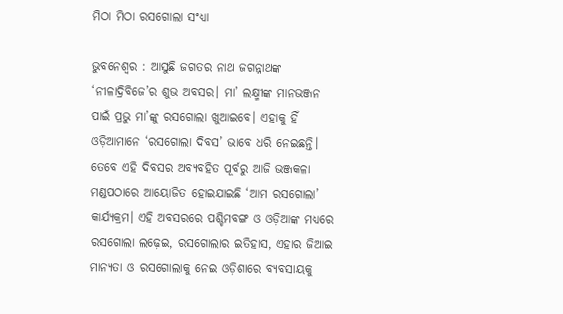ମିଠା ମିଠା ରସଗୋଲା ସଂଧ୍ୟା

ଭୁବନେଶ୍ୱର : ଆସୁଛି ଜଗତର ନାଥ ଜଗନ୍ନାଥଙ୍କ ‘ନୀଳାଦ୍ରିବିଜେ’ର ଶୁଭ ଅବସର। ମା’ ଲକ୍ଷ୍ମୀଙ୍କ ମାନଭଞ୍ଜନ ପାଇଁ ପ୍ରଭୁ ମା’ଙ୍କୁ ରସଗୋଲା ଖୁଆଇବେ। ଏହାକୁ ହିଁ ଓଡ଼ିଆମାନେ ‘ରସଗୋଲା ଦିବସ’ ଭାବେ ଧରି ନେଇଛନ୍ତି। ତେବେ ଏହି ଦିବସର ଅବ୍ୟବହିତ ପୂର୍ବରୁ ଆଜି ଭଞ୍ଜକଳା ମଣ୍ଡପଠାରେ ଆୟୋଜିତ ହୋଇଯାଇଛି ‘ଆମ ରସଗୋଲା’ କାର୍ଯ୍ୟକ୍ରମ। ଏହି ଅବସରରେ ପଶ୍ଚିମବଙ୍ଗ ଓ ଓଡ଼ିଆଙ୍କ ମଧ୍ୟରେ ରସଗୋଲା ଲଢ଼େଇ, ରସଗୋଲାର ଇତିହାସ, ଏହାର ଜିଆଇ ମାନ୍ୟତା ଓ ରସଗୋଲାକୁ ନେଇ ଓଡ଼ିଶାରେ ବ୍ୟବସାୟକୁ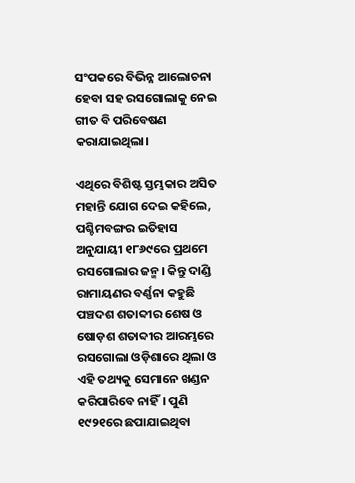ସଂପକରେ ବିଭିନ୍ନ ଆଲୋଚନା ହେବା ସହ ରସଗୋଲାକୁ ନେଇ ଗୀତ ବି ପରିବେଷଣ କରାଯାଇଥିଲା।

ଏଥିରେ ବିଶିଷ୍ଟ ସ୍ତମ୍ଭକାର ଅସିତ ମହାନ୍ତି ଯୋଗ ଦେଇ କହିଲେ, ପଶ୍ଚିମବଙ୍ଗର ଇତିହାସ ଅନୁଯାୟୀ ୧୮୬୯ରେ ପ୍ରଥମେ ରସଗୋଲାର ଜନ୍ମ। କିନ୍ତୁ ଦାଣ୍ଡି ରାମାୟଣର ବର୍ଣ୍ଣନା କହୁଛି ପଞ୍ଚଦଶ ଶତାବ୍ଦୀର ଶେଷ ଓ ଷୋଡ଼ଶ ଶତାବ୍ଦୀର ଆରମ୍ଭରେ ରସଗୋଲା ଓଡ଼ିଶାରେ ଥିଲା ଓ ଏହି ତଥ୍ୟକୁ ସେମାନେ ଖଣ୍ଡନ କରିପାରିବେ ନାହିଁ। ପୁଣି ୧୯୨୧ରେ ଛପାଯାଇଥିବା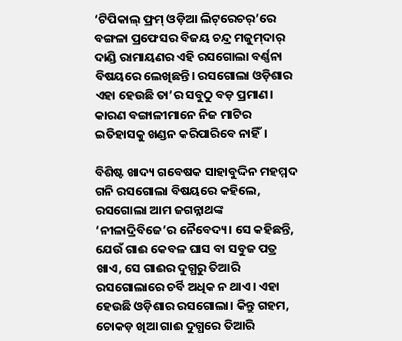‘ଟିପିକାଲ୍‌ ଫ୍ରମ୍‌ ଓଡ଼ିଆ ଲିଟ୍‌ରେଚର୍‌’ରେ ବଙ୍ଗଳା ପ୍ରଫେସର ବିଜୟ ଚନ୍ଦ୍ର ମଜୁମ୍‌ଦାର୍‌ ଦାଣ୍ଡି ରାମାୟଣର ଏହି ରସଗୋଲା ବର୍ଣ୍ଣନା ବିଷୟରେ ଲେଖିଛନ୍ତି। ରସଗୋଲା ଓଡ଼ିଶାର ଏହା ହେଉଛି ତା’ର ସବୁଠୁ ବଡ଼ ପ୍ରମାଣ। କାରଣ ବଙ୍ଗାଳୀମାନେ ନିଜ ମାଟିର ଇତିହାସକୁ ଖଣ୍ଡନ କରିପାରିବେ ନାହିଁ।

ବିଶିଷ୍ଟ ଖାଦ୍ୟ ଗବେଷକ ସାହାବୁଦ୍ଦିନ ମହମ୍ମଦ ଗନି ରସଗୋଲା ବିଷୟରେ କହିଲେ, ରସଗୋଲା ଆମ ଜଗନ୍ନାଥଙ୍କ ‘ନୀଳାଦ୍ରିବିଜେ’ର ନୈବେଦ୍ୟ। ସେ କହିଛନ୍ତି, ଯେଉଁ ଗାଈ କେବଳ ଘାସ ବା ସବୁଜ ପତ୍ର ଖାଏ, ସେ ଗାଈର ଦୁଗ୍ଧରୁ ତିଆରି ରସଗୋଲାରେ ଚର୍ବି ଅଧିକ ନ ଥାଏ। ଏହା ହେଉଛି ଓଡ଼ିଶାର ରସଗୋଲା। କିନ୍ତୁ ଗହମ, ଚୋକଡ଼ ଖିଆ ଗାଈ ଦୁଗ୍ଧରେ ତିଆରି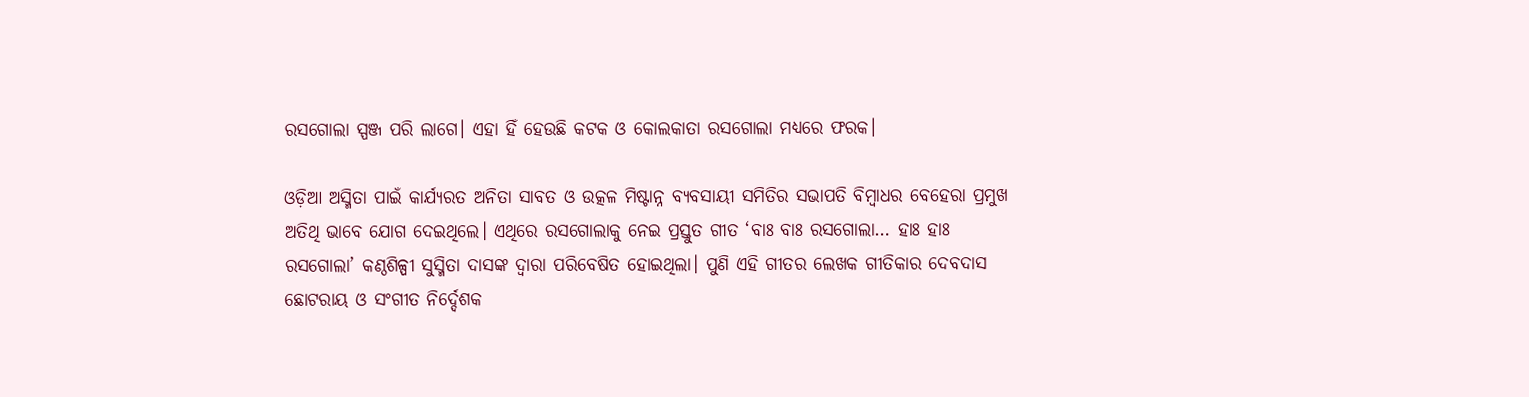ରସଗୋଲା ସ୍ପଞ୍ଜ ପରି ଲାଗେ। ଏହା ହିଁ ହେଉଛି କଟକ ଓ କୋଲକାତା ରସଗୋଲା ମଧ୍ୟରେ ଫରକ।

ଓଡ଼ିଆ ଅସ୍ମିତା ପାଇଁ କାର୍ଯ୍ୟରତ ଅନିତା ସାବତ ଓ ଉତ୍କଳ ମିଷ୍ଟାନ୍ନ ବ୍ୟବସାୟୀ ସମିତିର ସଭାପତି ବିମ୍ବାଧର ବେହେରା ପ୍ରମୁଖ ଅତିଥି ଭାବେ ଯୋଗ ଦେଇଥିଲେ। ଏଥିରେ ରସଗୋଲାକୁ ନେଇ ପ୍ରସ୍ତୁତ ଗୀତ ‘ବାଃ ବାଃ ରସଗୋଲା… ହାଃ ହାଃ ରସଗୋଲା’ କଣ୍ଠଶିଳ୍ପୀ ସୁସ୍ମିତା ଦାସଙ୍କ ଦ୍ୱାରା ପରିବେଷିତ ହୋଇଥିଲା। ପୁଣି ଏହି ଗୀତର ଲେଖକ ଗୀତିକାର ଦେବଦାସ ଛୋଟରାୟ ଓ ସଂଗୀତ ନିର୍ଦ୍ଦେଶକ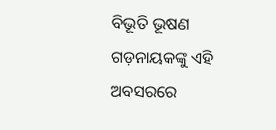ବିଭୂତି ଭୂଷଣ ଗଡ଼ନାୟକଙ୍କୁ ଏହି ଅବସରରେ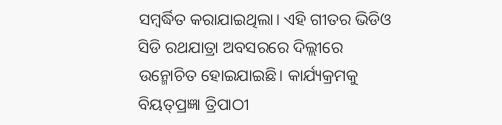ସମ୍ବର୍ଦ୍ଧିତ କରାଯାଇଥିଲା। ଏହି ଗୀତର ଭିଡିଓ ସିଡି ରଥଯାତ୍ରା ଅବସରରେ ଦିଲ୍ଲୀରେ ଉନ୍ମୋଚିତ ହୋଇଯାଇଛି। କାର୍ଯ୍ୟକ୍ରମକୁ ବିୟତ୍‌ପ୍ରଜ୍ଞା ତ୍ରିପାଠୀ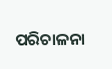ପରିଚାଳନା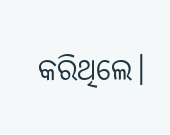କରିଥିଲେ।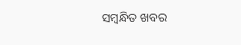ସମ୍ବନ୍ଧିତ ଖବର